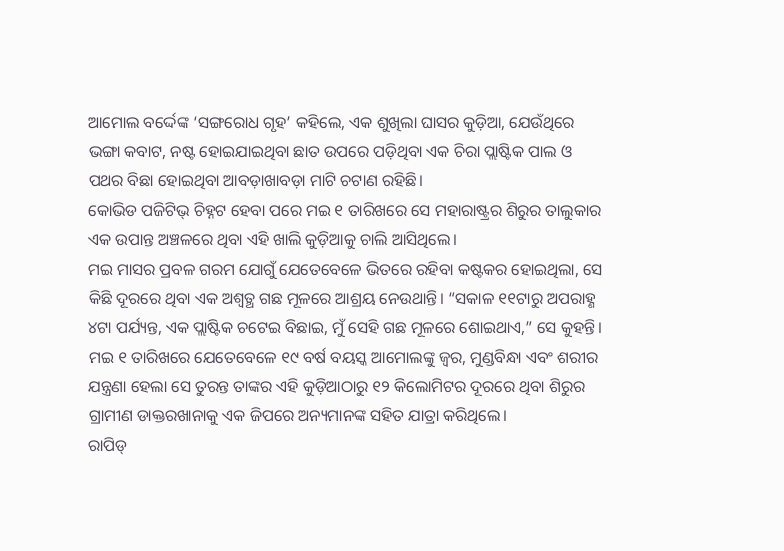ଆମୋଲ ବର୍ଦ୍ଦେଙ୍କ ‘ସଙ୍ଗରୋଧ ଗୃହ’ କହିଲେ, ଏକ ଶୁଖିଲା ଘାସର କୁଡ଼ିଆ, ଯେଉଁଥିରେ ଭଙ୍ଗା କବାଟ, ନଷ୍ଟ ହୋଇଯାଇଥିବା ଛାତ ଉପରେ ପଡ଼ିଥିବା ଏକ ଚିରା ପ୍ଲାଷ୍ଟିକ ପାଲ ଓ ପଥର ବିଛା ହୋଇଥିବା ଆବଡ଼ାଖାବଡ଼ା ମାଟି ଚଟାଣ ରହିଛି।
କୋଭିଡ ପଜିଟିଭ୍ ଚିହ୍ନଟ ହେବା ପରେ ମଇ ୧ ତାରିଖରେ ସେ ମହାରାଷ୍ଟ୍ରର ଶିରୁର ତାଲୁକାର ଏକ ଉପାନ୍ତ ଅଞ୍ଚଳରେ ଥିବା ଏହି ଖାଲି କୁଡ଼ିଆକୁ ଚାଲି ଆସିଥିଲେ।
ମଇ ମାସର ପ୍ରବଳ ଗରମ ଯୋଗୁଁ ଯେତେବେଳେ ଭିତରେ ରହିବା କଷ୍ଟକର ହୋଇଥିଲା, ସେ କିଛି ଦୂରରେ ଥିବା ଏକ ଅଶ୍ୱତ୍ଥ ଗଛ ମୂଳରେ ଆଶ୍ରୟ ନେଉଥାନ୍ତି। “ସକାଳ ୧୧ଟାରୁ ଅପରାହ୍ଣ ୪ଟା ପର୍ଯ୍ୟନ୍ତ, ଏକ ପ୍ଲାଷ୍ଟିକ ଚଟେଇ ବିଛାଇ, ମୁଁ ସେହି ଗଛ ମୂଳରେ ଶୋଇଥାଏ,” ସେ କୁହନ୍ତି।
ମଇ ୧ ତାରିଖରେ ଯେତେବେଳେ ୧୯ ବର୍ଷ ବୟସ୍କ ଆମୋଲଙ୍କୁ ଜ୍ୱର, ମୁଣ୍ଡବିନ୍ଧା ଏବଂ ଶରୀର ଯନ୍ତ୍ରଣା ହେଲା ସେ ତୁରନ୍ତ ତାଙ୍କର ଏହି କୁଡ଼ିଆଠାରୁ ୧୨ କିଲୋମିଟର ଦୂରରେ ଥିବା ଶିରୁର ଗ୍ରାମୀଣ ଡାକ୍ତରଖାନାକୁ ଏକ ଜିପରେ ଅନ୍ୟମାନଙ୍କ ସହିତ ଯାତ୍ରା କରିଥିଲେ।
ରାପିଡ୍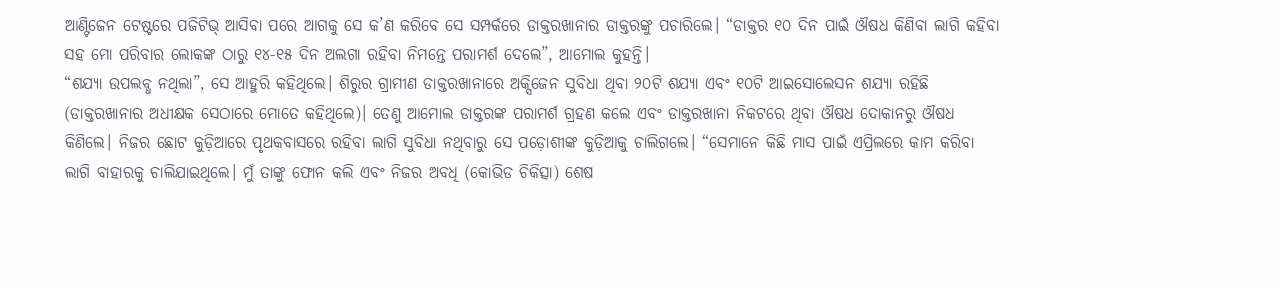ଆଣ୍ଟିଜେନ ଟେଷ୍ଟରେ ପଜିଟିଭ୍ ଆସିବା ପରେ ଆଗକୁ ସେ କ’ଣ କରିବେ ସେ ସମ୍ପର୍କରେ ଡାକ୍ତରଖାନାର ଡାକ୍ତରଙ୍କୁ ପଚାରିଲେ। “ଡାକ୍ତର ୧୦ ଦିନ ପାଇଁ ଔଷଧ କିଣିବା ଲାଗି କହିବା ସହ ମୋ ପରିବାର ଲୋକଙ୍କ ଠାରୁ ୧୪-୧୫ ଦିନ ଅଲଗା ରହିବା ନିମନ୍ତେ ପରାମର୍ଶ ଦେଲେ”, ଆମୋଲ କୁହନ୍ତି।
“ଶଯ୍ୟା ଉପଲବ୍ଧ ନଥିଲା”, ସେ ଆହୁରି କହିଥିଲେ। ଶିରୁର ଗ୍ରାମୀଣ ଡାକ୍ତରଖାନାରେ ଅକ୍ସିଜେନ ସୁବିଧା ଥିବା ୨୦ଟି ଶଯ୍ୟା ଏବଂ ୧୦ଟି ଆଇସୋଲେସନ ଶଯ୍ୟା ରହିଛି (ଡାକ୍ତରଖାନାର ଅଧୀକ୍ଷକ ସେଠାରେ ମୋତେ କହିଥିଲେ)। ତେଣୁ ଆମୋଲ ଡାକ୍ତରଙ୍କ ପରାମର୍ଶ ଗ୍ରହଣ କଲେ ଏବଂ ଡାକ୍ତରଖାନା ନିକଟରେ ଥିବା ଔଷଧ ଦୋକାନରୁ ଔଷଧ କିଣିଲେ। ନିଜର ଛୋଟ କୁଡ଼ିଆରେ ପୃଥକବାସରେ ରହିବା ଲାଗି ସୁବିଧା ନଥିବାରୁ ସେ ପଡ଼ୋଶୀଙ୍କ କୁଡ଼ିଆକୁ ଚାଲିଗଲେ। “ସେମାନେ କିଛି ମାସ ପାଇଁ ଏପ୍ରିଲରେ କାମ କରିବା ଲାଗି ବାହାରକୁ ଚାଲିଯାଇଥିଲେ। ମୁଁ ତାଙ୍କୁ ଫୋନ କଲି ଏବଂ ନିଜର ଅବଧି (କୋଭିଡ ଚିକିତ୍ସା) ଶେଷ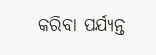କରିବା ପର୍ଯ୍ୟନ୍ତ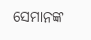ସେମାନଙ୍କ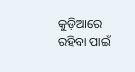କୁଡ଼ିଆରେ ରହିବା ପାଇଁ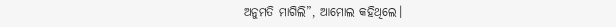ଅନୁମତି ମାଗିଲି”, ଆମୋଲ କହିଥିଲେ।